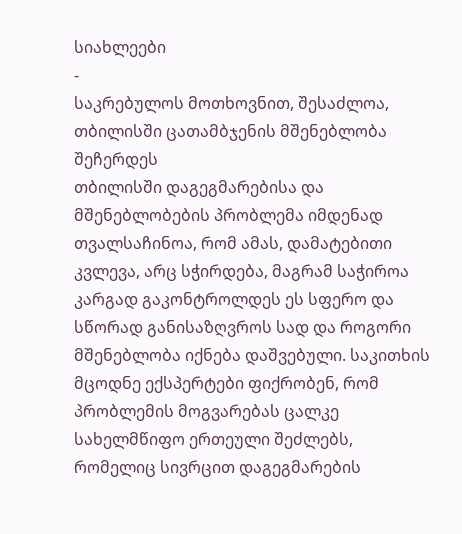სიახლეები
-
საკრებულოს მოთხოვნით, შესაძლოა, თბილისში ცათამბჯენის მშენებლობა შეჩერდეს
თბილისში დაგეგმარებისა და მშენებლობების პრობლემა იმდენად თვალსაჩინოა, რომ ამას, დამატებითი კვლევა, არც სჭირდება, მაგრამ საჭიროა კარგად გაკონტროლდეს ეს სფერო და სწორად განისაზღვროს სად და როგორი მშენებლობა იქნება დაშვებული. საკითხის მცოდნე ექსპერტები ფიქრობენ, რომ პრობლემის მოგვარებას ცალკე სახელმწიფო ერთეული შეძლებს, რომელიც სივრცით დაგეგმარების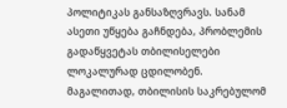პოლიტიკას განსაზღვრავს. სანამ ასეთი უწყება გაჩნდება, პრობლემის გადაწყვეტას თბილისელები ლოკალურად ცდილობენ.
მაგალითად, თბილისის საკრებულომ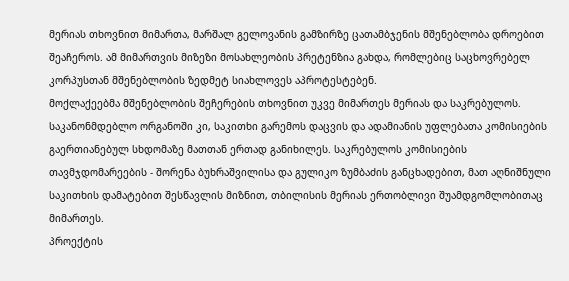მერიას თხოვნით მიმართა, მარშალ გელოვანის გამზირზე ცათამბჯენის მშენებლობა დროებით შეაჩეროს. ამ მიმართვის მიზეზი მოსახლეობის პრეტენზია გახდა, რომლებიც საცხოვრებელ კორპუსთან მშენებლობის ზედმეტ სიახლოვეს აპროტესტებენ.
მოქლაქეებმა მშენებლობის შეჩერების თხოვნით უკვე მიმართეს მერიას და საკრებულოს. საკანონმდებლო ორგანოში კი, საკითხი გარემოს დაცვის და ადამიანის უფლებათა კომისიების გაერთიანებულ სხდომაზე მათთან ერთად განიხილეს. საკრებულოს კომისიების თავმჯდომარეების - შორენა ბუხრაშვილისა და გულიკო ზუმბაძის განცხადებით, მათ აღნიშნული საკითხის დამატებით შესწავლის მიზნით, თბილისის მერიას ერთობლივი შუამდგომლობითაც მიმართეს.
პროექტის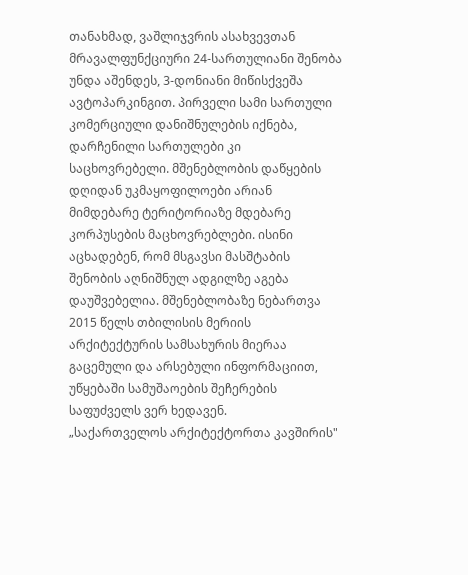თანახმად, ვაშლიჯვრის ასახვევთან მრავალფუნქციური 24-სართულიანი შენობა უნდა აშენდეს, 3-დონიანი მიწისქვეშა ავტოპარკინგით. პირველი სამი სართული კომერციული დანიშნულების იქნება, დარჩენილი სართულები კი საცხოვრებელი. მშენებლობის დაწყების დღიდან უკმაყოფილოები არიან მიმდებარე ტერიტორიაზე მდებარე კორპუსების მაცხოვრებლები. ისინი აცხადებენ, რომ მსგავსი მასშტაბის შენობის აღნიშნულ ადგილზე აგება დაუშვებელია. მშენებლობაზე ნებართვა 2015 წელს თბილისის მერიის არქიტექტურის სამსახურის მიერაა გაცემული და არსებული ინფორმაციით, უწყებაში სამუშაოების შეჩერების საფუძველს ვერ ხედავენ.
„საქართველოს არქიტექტორთა კავშირის"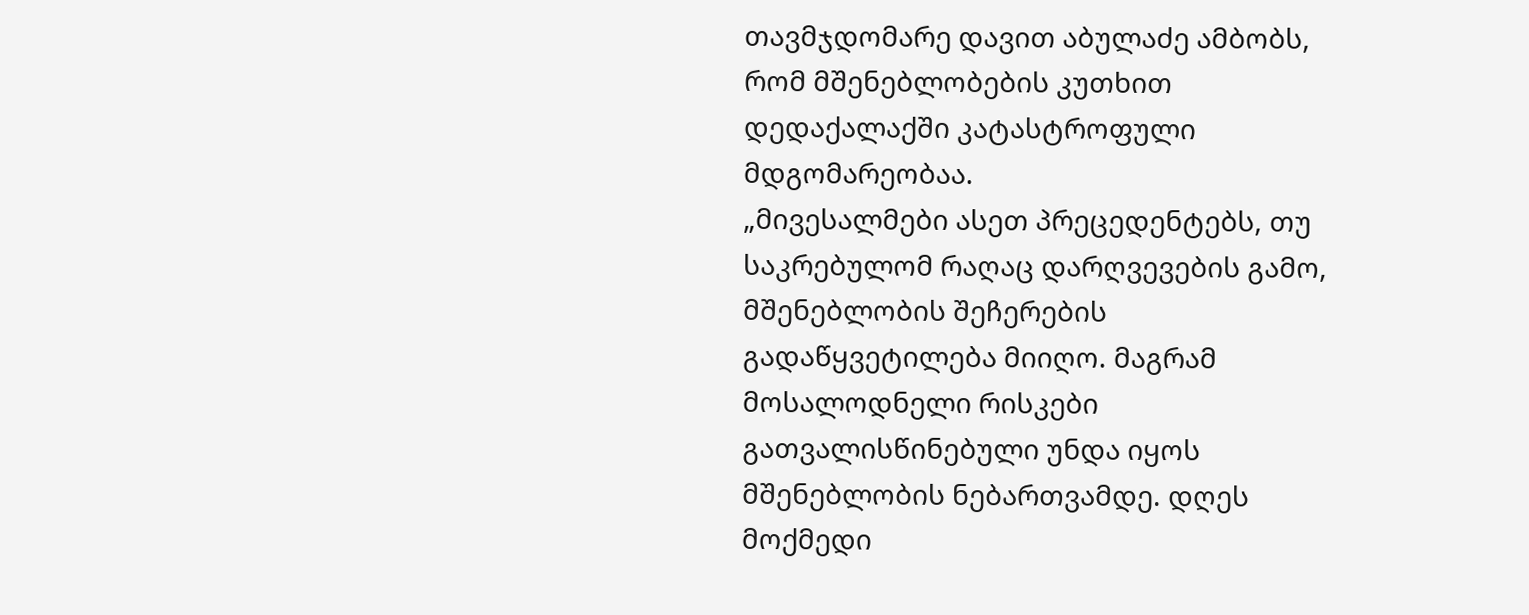თავმჯდომარე დავით აბულაძე ამბობს, რომ მშენებლობების კუთხით დედაქალაქში კატასტროფული მდგომარეობაა.
„მივესალმები ასეთ პრეცედენტებს, თუ საკრებულომ რაღაც დარღვევების გამო, მშენებლობის შეჩერების გადაწყვეტილება მიიღო. მაგრამ მოსალოდნელი რისკები გათვალისწინებული უნდა იყოს მშენებლობის ნებართვამდე. დღეს მოქმედი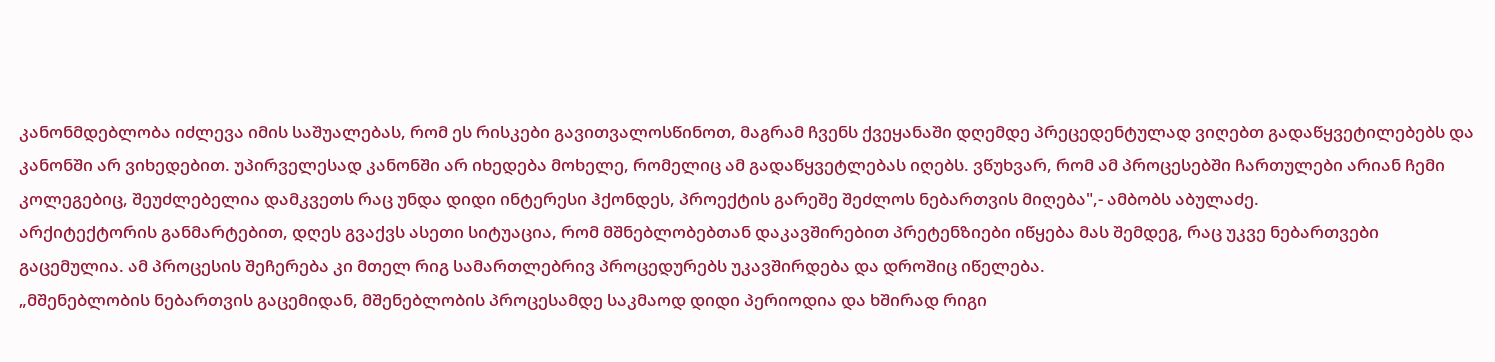კანონმდებლობა იძლევა იმის საშუალებას, რომ ეს რისკები გავითვალოსწინოთ, მაგრამ ჩვენს ქვეყანაში დღემდე პრეცედენტულად ვიღებთ გადაწყვეტილებებს და კანონში არ ვიხედებით. უპირველესად კანონში არ იხედება მოხელე, რომელიც ამ გადაწყვეტლებას იღებს. ვწუხვარ, რომ ამ პროცესებში ჩართულები არიან ჩემი კოლეგებიც, შეუძლებელია დამკვეთს რაც უნდა დიდი ინტერესი ჰქონდეს, პროექტის გარეშე შეძლოს ნებართვის მიღება",- ამბობს აბულაძე.
არქიტექტორის განმარტებით, დღეს გვაქვს ასეთი სიტუაცია, რომ მშნებლობებთან დაკავშირებით პრეტენზიები იწყება მას შემდეგ, რაც უკვე ნებართვები გაცემულია. ამ პროცესის შეჩერება კი მთელ რიგ სამართლებრივ პროცედურებს უკავშირდება და დროშიც იწელება.
„მშენებლობის ნებართვის გაცემიდან, მშენებლობის პროცესამდე საკმაოდ დიდი პერიოდია და ხშირად რიგი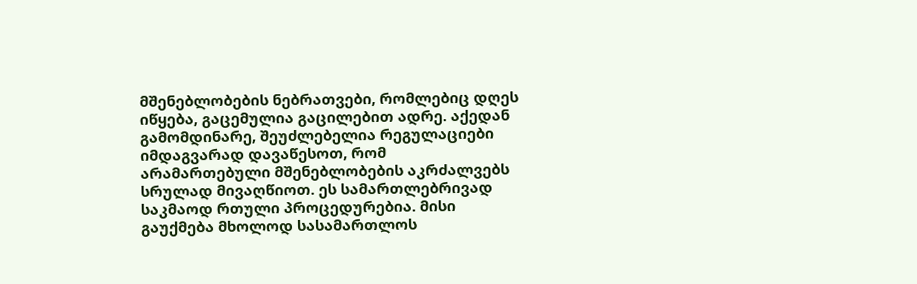მშენებლობების ნებრათვები, რომლებიც დღეს იწყება, გაცემულია გაცილებით ადრე. აქედან გამომდინარე, შეუძლებელია რეგულაციები იმდაგვარად დავაწესოთ, რომ არამართებული მშენებლობების აკრძალვებს სრულად მივაღწიოთ. ეს სამართლებრივად საკმაოდ რთული პროცედურებია. მისი გაუქმება მხოლოდ სასამართლოს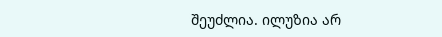შეუძლია. ილუზია არ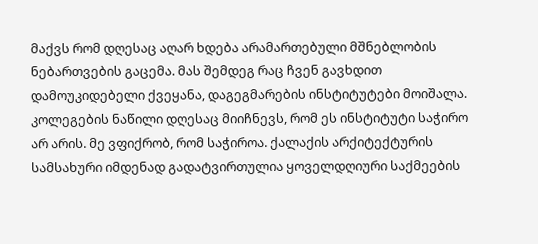მაქვს რომ დღესაც აღარ ხდება არამართებული მშნებლობის ნებართვების გაცემა. მას შემდეგ რაც ჩვენ გავხდით დამოუკიდებელი ქვეყანა, დაგეგმარების ინსტიტუტები მოიშალა. კოლეგების ნაწილი დღესაც მიიჩნევს, რომ ეს ინსტიტუტი საჭირო არ არის. მე ვფიქრობ, რომ საჭიროა. ქალაქის არქიტექტურის სამსახური იმდენად გადატვირთულია ყოველდღიური საქმეების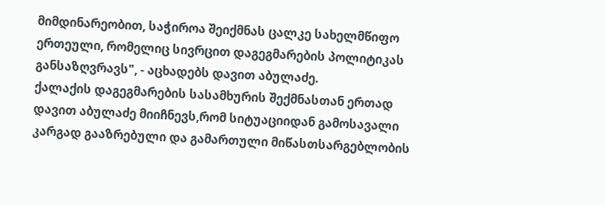მიმდინარეობით, საჭიროა შეიქმნას ცალკე სახელმწიფო ერთეული, რომელიც სივრცით დაგეგმარების პოლიტიკას განსაზღვრავს", - აცხადებს დავით აბულაძე.
ქალაქის დაგეგმარების სასამხურის შექმნასთან ერთად დავით აბულაძე მიიჩნევს,რომ სიტუაციიდან გამოსავალი კარგად გააზრებული და გამართული მიწასთსარგებლობის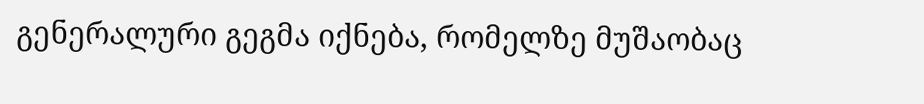გენერალური გეგმა იქნება, რომელზე მუშაობაც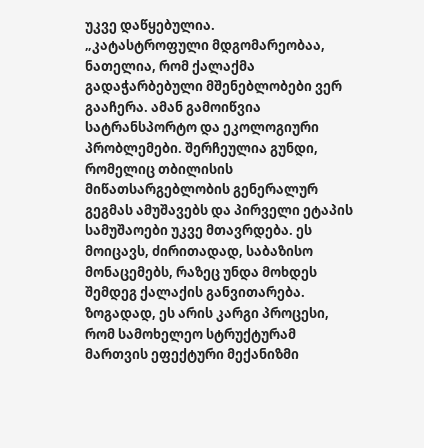უკვე დაწყებულია.
„კატასტროფული მდგომარეობაა, ნათელია, რომ ქალაქმა გადაჭარბებული მშენებლობები ვერ გააჩერა. ამან გამოიწვია სატრანსპორტო და ეკოლოგიური პრობლემები. შერჩეულია გუნდი, რომელიც თბილისის მიწათსარგებლობის გენერალურ გეგმას ამუშავებს და პირველი ეტაპის სამუშაოები უკვე მთავრდება. ეს მოიცავს, ძირითადად, საბაზისო მონაცემებს, რაზეც უნდა მოხდეს შემდეგ ქალაქის განვითარება. ზოგადად, ეს არის კარგი პროცესი, რომ სამოხელეო სტრუქტურამ მართვის ეფექტური მექანიზმი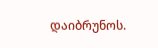დაიბრუნოს.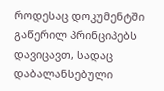როდესაც დოკუმენტში გაწერილ პრინციპებს დავიცავთ, სადაც დაბალანსებული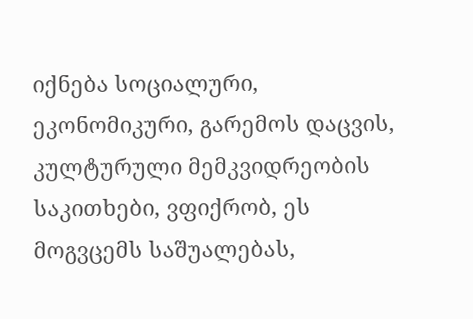იქნება სოციალური, ეკონომიკური, გარემოს დაცვის, კულტურული მემკვიდრეობის საკითხები, ვფიქრობ, ეს მოგვცემს საშუალებას,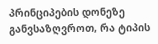პრინციპების დონეზე განვსაზღვროთ, რა ტიპის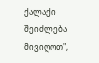ქალაქი შეიძლება მივიღოთ",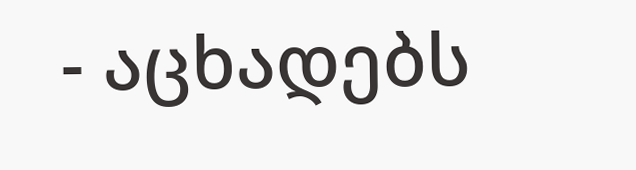- აცხადებს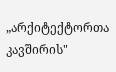„არქიტექტორთა კავშირის"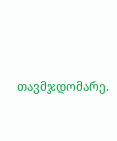თავმჯდომარე.